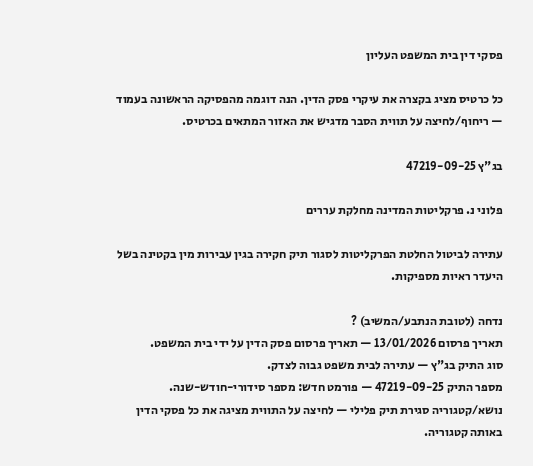פסקי דין בית המשפט העליון

כל כרטיס מציג בקצרה את עיקרי פסק הדין. הנה דוגמה מהפסיקה הראשונה בעמוד — ריחוף/לחיצה על תווית הסבר מדגיש את האזור המתאים בכרטיס.

בג"ץ 47219-09-25

פלוני נ. פרקליטות המדינה מחלקת עררים

עתירה לביטול החלטת הפרקליטות לסגור תיק חקירה בגין עבירות מין בקטינה בשל היעדר ראיות מספיקות.

נדחה (לטובת הנתבע/המשיב) ?
תאריך פרסום 13/01/2026 — תאריך פרסום פסק הדין על ידי בית המשפט.
סוג התיק בג"ץ — עתירה לבית משפט גבוה לצדק.
מספר התיק 47219-09-25 — פורמט חדש: מספר סידורי-חודש-שנה.
נושא/קטגוריה סגירת תיק פלילי — לחיצה על התווית מציגה את כל פסקי הדין באותה קטגוריה.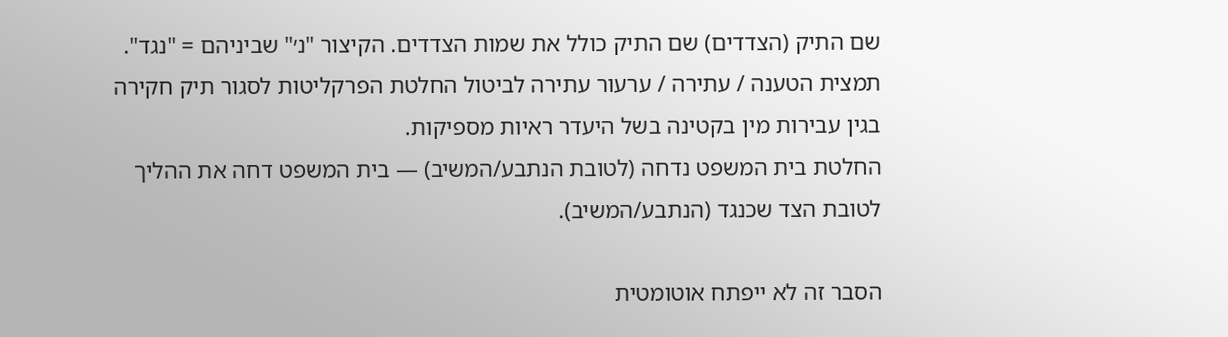שם התיק (הצדדים) שם התיק כולל את שמות הצדדים. הקיצור "נ׳" שביניהם = "נגד".
תמצית הטענה / עתירה / ערעור עתירה לביטול החלטת הפרקליטות לסגור תיק חקירה בגין עבירות מין בקטינה בשל היעדר ראיות מספיקות.
החלטת בית המשפט נדחה (לטובת הנתבע/המשיב) — בית המשפט דחה את ההליך לטובת הצד שכנגד (הנתבע/המשיב).

הסבר זה לא ייפתח אוטומטית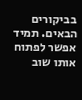בביקורים הבאים. תמיד אפשר לפתוח אותו שוב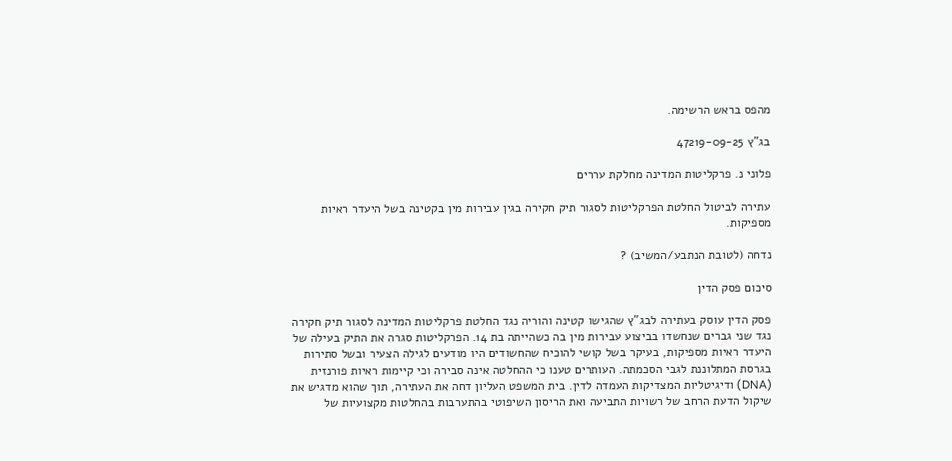מהפס בראש הרשימה.

בג"ץ 47219-09-25

פלוני נ. פרקליטות המדינה מחלקת עררים

עתירה לביטול החלטת הפרקליטות לסגור תיק חקירה בגין עבירות מין בקטינה בשל היעדר ראיות מספיקות.

נדחה (לטובת הנתבע/המשיב) ?

סיכום פסק הדין

פסק הדין עוסק בעתירה לבג"ץ שהגישו קטינה והוריה נגד החלטת פרקליטות המדינה לסגור תיק חקירה נגד שני גברים שנחשדו בביצוע עבירות מין בה כשהייתה בת 14. הפרקליטות סגרה את התיק בעילה של היעדר ראיות מספיקות, בעיקר בשל קושי להוכיח שהחשודים היו מודעים לגילה הצעיר ובשל סתירות בגרסת המתלוננת לגבי הסכמתה. העותרים טענו כי ההחלטה אינה סבירה וכי קיימות ראיות פורנזית (DNA) ודיגיטליות המצדיקות העמדה לדין. בית המשפט העליון דחה את העתירה, תוך שהוא מדגיש את שיקול הדעת הרחב של רשויות התביעה ואת הריסון השיפוטי בהתערבות בהחלטות מקצועיות של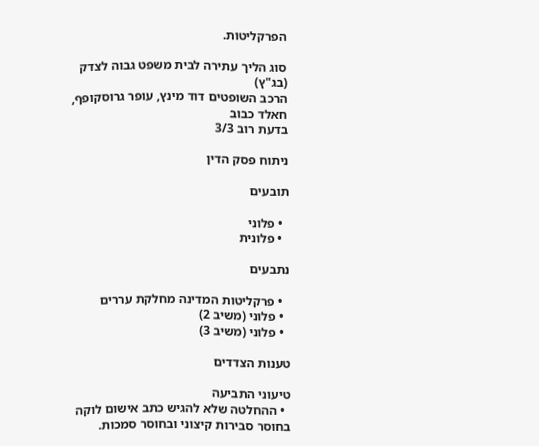הפרקליטות.

סוג הליך עתירה לבית משפט גבוה לצדק (בג"ץ)
הרכב השופטים דוד מינץ, עופר גרוסקופף, חאלד כבוב
בדעת רוב 3/3

ניתוח פסק הדין

תובעים

  • פלוני
  • פלונית

נתבעים

  • פרקליטות המדינה מחלקת עררים
  • פלוני (משיב 2)
  • פלוני (משיב 3)

טענות הצדדים

טיעוני התביעה
  • ההחלטה שלא להגיש כתב אישום לוקה בחוסר סבירות קיצוני ובחוסר סמכות.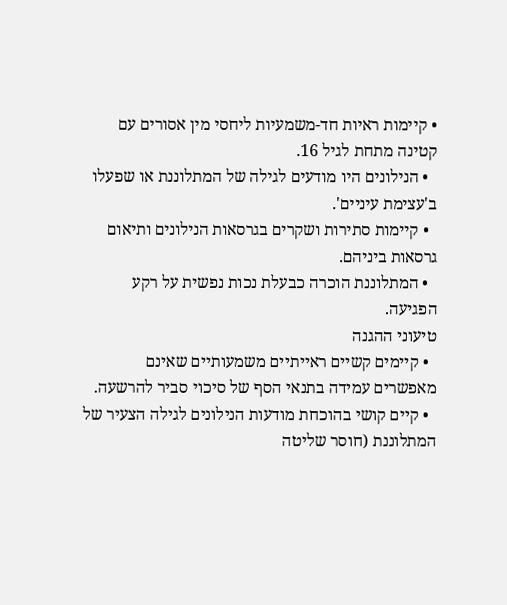• קיימות ראיות חד-משמעיות ליחסי מין אסורים עם קטינה מתחת לגיל 16.
  • הנילונים היו מודעים לגילה של המתלוננת או שפעלו ב'עצימת עיניים'.
  • קיימות סתירות ושקרים בגרסאות הנילונים ותיאום גרסאות ביניהם.
  • המתלוננת הוכרה כבעלת נכות נפשית על רקע הפגיעה.
טיעוני ההגנה
  • קיימים קשיים ראייתיים משמעותיים שאינם מאפשרים עמידה בתנאי הסף של סיכוי סביר להרשעה.
  • קיים קושי בהוכחת מודעות הנילונים לגילה הצעיר של המתלוננת (חוסר שליטה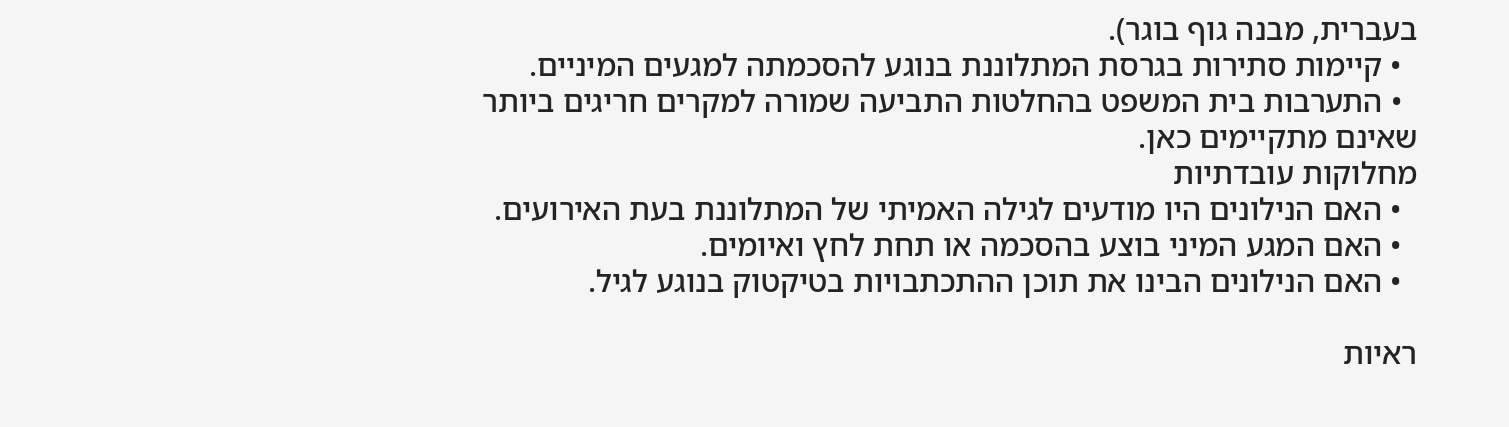בעברית, מבנה גוף בוגר).
  • קיימות סתירות בגרסת המתלוננת בנוגע להסכמתה למגעים המיניים.
  • התערבות בית המשפט בהחלטות התביעה שמורה למקרים חריגים ביותר שאינם מתקיימים כאן.
מחלוקות עובדתיות
  • האם הנילונים היו מודעים לגילה האמיתי של המתלוננת בעת האירועים.
  • האם המגע המיני בוצע בהסכמה או תחת לחץ ואיומים.
  • האם הנילונים הבינו את תוכן ההתכתבויות בטיקטוק בנוגע לגיל.

ראיות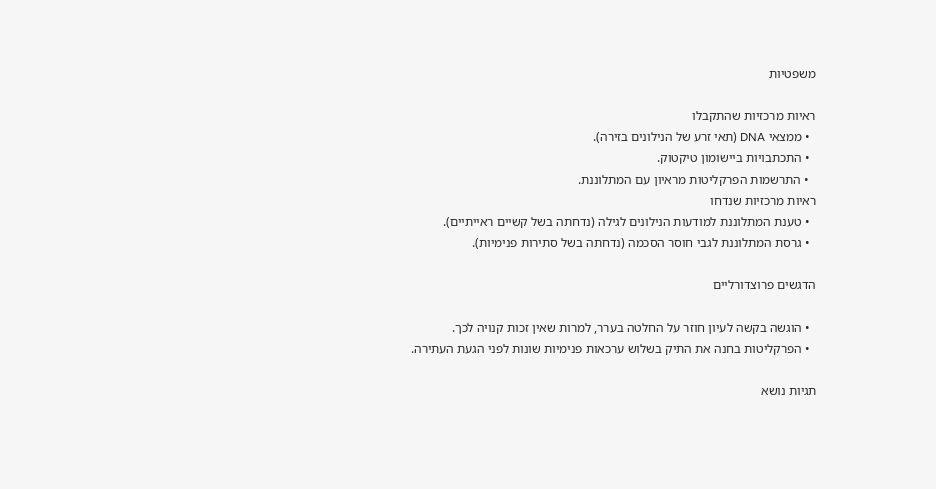משפטיות

ראיות מרכזיות שהתקבלו
  • ממצאי DNA (תאי זרע של הנילונים בזירה).
  • התכתבויות ביישומון טיקטוק.
  • התרשמות הפרקליטות מראיון עם המתלוננת.
ראיות מרכזיות שנדחו
  • טענת המתלוננת למודעות הנילונים לגילה (נדחתה בשל קשיים ראייתיים).
  • גרסת המתלוננת לגבי חוסר הסכמה (נדחתה בשל סתירות פנימיות).

הדגשים פרוצדורליים

  • הוגשה בקשה לעיון חוזר על החלטה בערר, למרות שאין זכות קנויה לכך.
  • הפרקליטות בחנה את התיק בשלוש ערכאות פנימיות שונות לפני הגעת העתירה.

תגיות נושא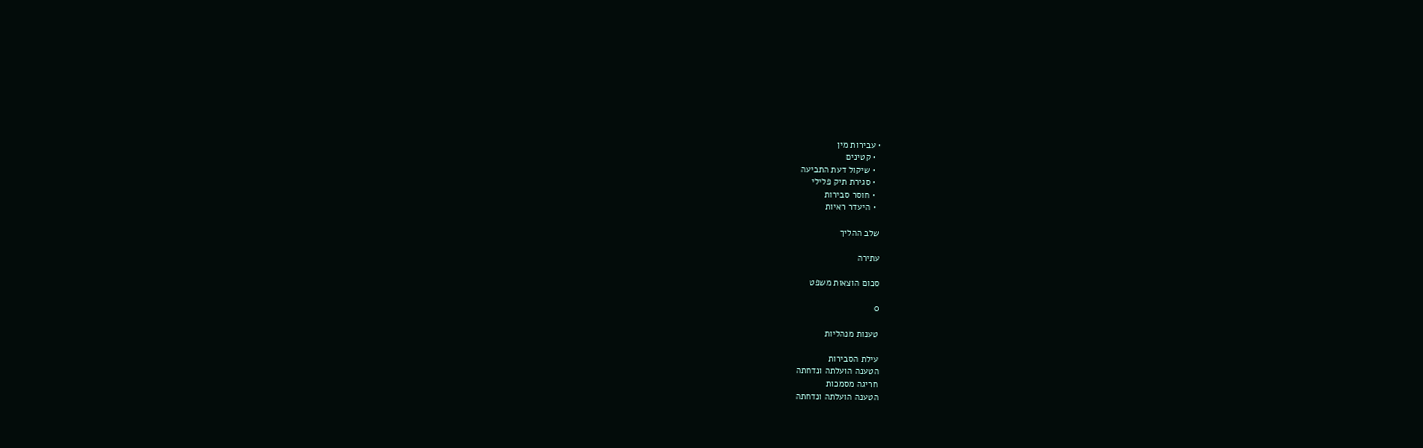• עבירות מין
  • קטינים
  • שיקול דעת התביעה
  • סגירת תיק פלילי
  • חוסר סבירות
  • היעדר ראיות

שלב ההליך

עתירה

סכום הוצאות משפט

0

טענות מנהליות

עילת הסבירות
הטענה הועלתה ונדחתה
חריגה מסמכות
הטענה הועלתה ונדחתה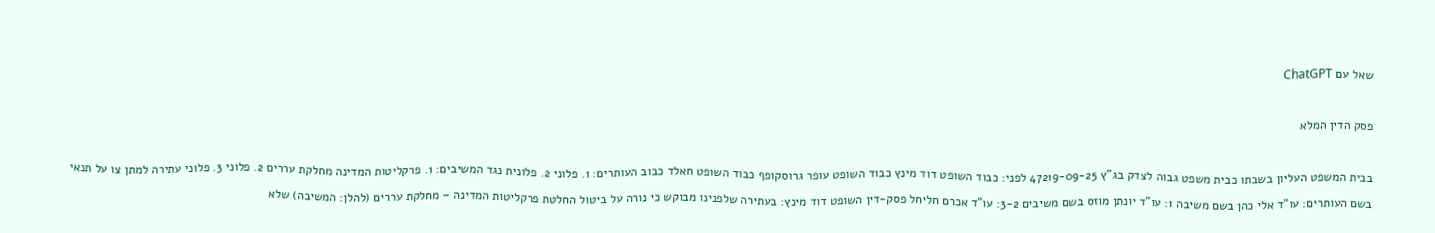שאל עם ChatGPT

פסק הדין המלא

בבית המשפט העליון בשבתו כבית משפט גבוה לצדק בג"ץ 47219-09-25 לפני: כבוד השופט דוד מינץ כבוד השופט עופר גרוסקופף כבוד השופט חאלד כבוב העותרים: 1. פלוני 2. פלונית נגד המשיבים: 1. פרקליטות המדינה מחלקת עררים 2. פלוני 3. פלוני עתירה למתן צו על תנאי בשם העותרים: עו"ד אלי כהן בשם משיבה 1: עו"ד יונתן מוזס בשם משיבים 3-2: עו"ד אכרם חליחל פסק-דין השופט דוד מינץ: בעתירה שלפנינו מבוקש כי נורה על ביטול החלטת פרקליטות המדינה – מחלקת עררים (להלן: המשיבה) שלא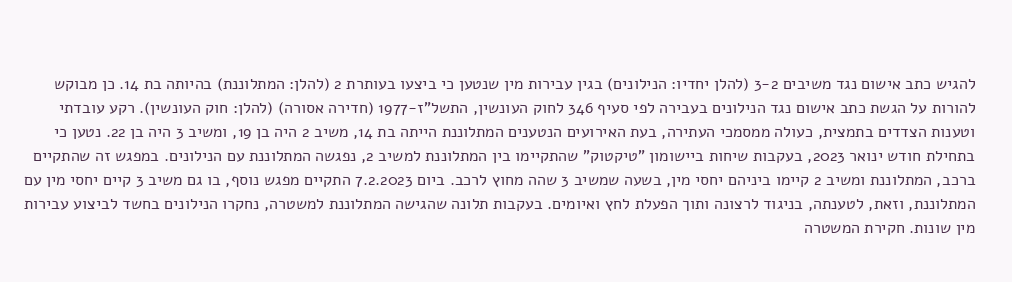להגיש כתב אישום נגד משיבים 3-2 (להלן יחדיו: הנילונים) בגין עבירות מין שנטען כי ביצעו בעותרת 2 (להלן: המתלוננת) בהיותה בת 14. כן מבוקש להורות על הגשת כתב אישום נגד הנילונים בעבירה לפי סעיף 346 לחוק העונשין, התשל"ז-1977 (חדירה אסורה) (להלן: חוק העונשין). רקע עובדתי וטענות הצדדים בתמצית, כעולה ממסמכי העתירה, בעת האירועים הנטענים המתלוננת הייתה בת 14, משיב 2 היה בן 19, ומשיב 3 היה בן 22. נטען כי בתחילת חודש ינואר 2023, בעקבות שיחות ביישומון "טיקטוק" שהתקיימו בין המתלוננת למשיב 2, נפגשה המתלוננת עם הנילונים. במפגש זה שהתקיים ברכב, המתלוננת ומשיב 2 קיימו ביניהם יחסי מין, בשעה שמשיב 3 שהה מחוץ לרכב. ביום 7.2.2023 התקיים מפגש נוסף, בו גם משיב 3 קיים יחסי מין עם המתלוננת, וזאת, לטענתה, בניגוד לרצונה ותוך הפעלת לחץ ואיומים. בעקבות תלונה שהגישה המתלוננת למשטרה, נחקרו הנילונים בחשד לביצוע עבירות מין שונות. חקירת המשטרה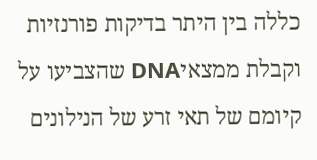כללה בין היתר בדיקות פורנזיות וקבלת ממצאיDNA שהצביעו על קיומם של תאי זרע של הנילונים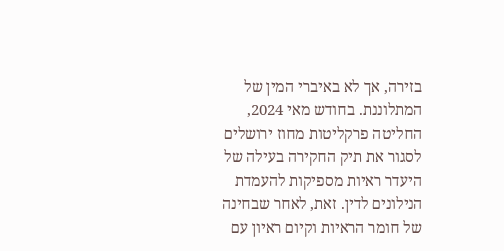בזירה, אך לא באיברי המין של המתלוננת. בחודש מאי 2024, החליטה פרקליטות מחוז ירושלים לסגור את תיק החקירה בעילה של היעדר ראיות מספיקות להעמדת הנילונים לדין. זאת, לאחר שבחינה של חומר הראיות וקיום ראיון עם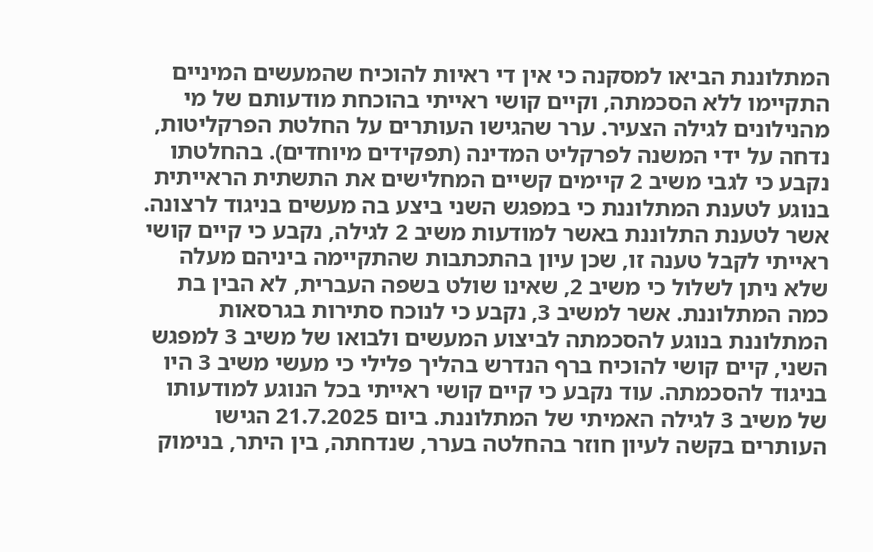המתלוננת הביאו למסקנה כי אין די ראיות להוכיח שהמעשים המיניים התקיימו ללא הסכמתה, וקיים קושי ראייתי בהוכחת מודעותם של מי מהנילונים לגילה הצעיר. ערר שהגישו העותרים על החלטת הפרקליטות, נדחה על ידי המשנה לפרקליט המדינה (תפקידים מיוחדים). בהחלטתו נקבע כי לגבי משיב 2 קיימים קשיים המחלישים את התשתית הראייתית בנוגע לטענת המתלוננת כי במפגש השני ביצע בה מעשים בניגוד לרצונה. אשר לטענת התלוננת באשר למודעות משיב 2 לגילה, נקבע כי קיים קושי ראייתי לקבל טענה זו, שכן עיון בהתכתבות שהתקיימה ביניהם מעלה שלא ניתן לשלול כי משיב 2, שאינו שולט בשפה העברית, לא הבין בת כמה המתלוננת. אשר למשיב 3, נקבע כי לנוכח סתירות בגרסאות המתלוננת בנוגע להסכמתה לביצוע המעשים ולבואו של משיב 3 למפגש השני, קיים קושי להוכיח ברף הנדרש בהליך פלילי כי מעשי משיב 3 היו בניגוד להסכמתה. עוד נקבע כי קיים קושי ראייתי בכל הנוגע למודעותו של משיב 3 לגילה האמיתי של המתלוננת. ביום 21.7.2025 הגישו העותרים בקשה לעיון חוזר בהחלטה בערר, שנדחתה, בין היתר, בנימוק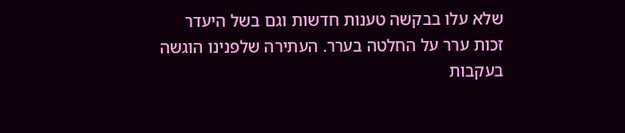שלא עלו בבקשה טענות חדשות וגם בשל היעדר זכות ערר על החלטה בערר. העתירה שלפנינו הוגשה בעקבות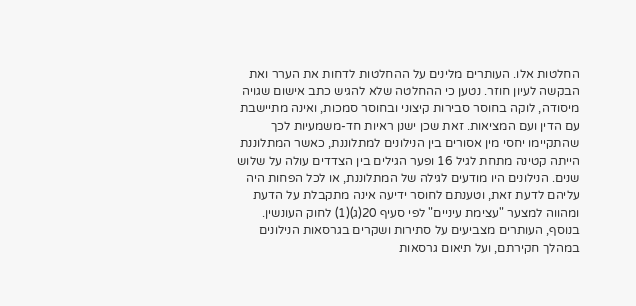החלטות אלו. העותרים מלינים על ההחלטות לדחות את הערר ואת הבקשה לעיון חוזר. נטען כי ההחלטה שלא להגיש כתב אישום שגויה מיסודה, לוקה בחוסר סבירות קיצוני ובחוסר סמכות, ואינה מתיישבת עם הדין ועם המציאות. זאת שכן ישנן ראיות חד-משמעיות לכך שהתקיימו יחסי מין אסורים בין הנילונים למתלוננת, כאשר המתלוננת הייתה קטינה מתחת לגיל 16 ופער הגילים בין הצדדים עולה על שלוש שנים. הנילונים היו מודעים לגילה של המתלוננת, או לכל הפחות היה עליהם לדעת זאת, וטענתם לחוסר ידיעה אינה מתקבלת על הדעת ומהווה למצער "עצימת עיניים" לפי סעיף 20(ג)(1) לחוק העונשין. בנוסף, העותרים מצביעים על סתירות ושקרים בגרסאות הנילונים במהלך חקירתם, ועל תיאום גרסאות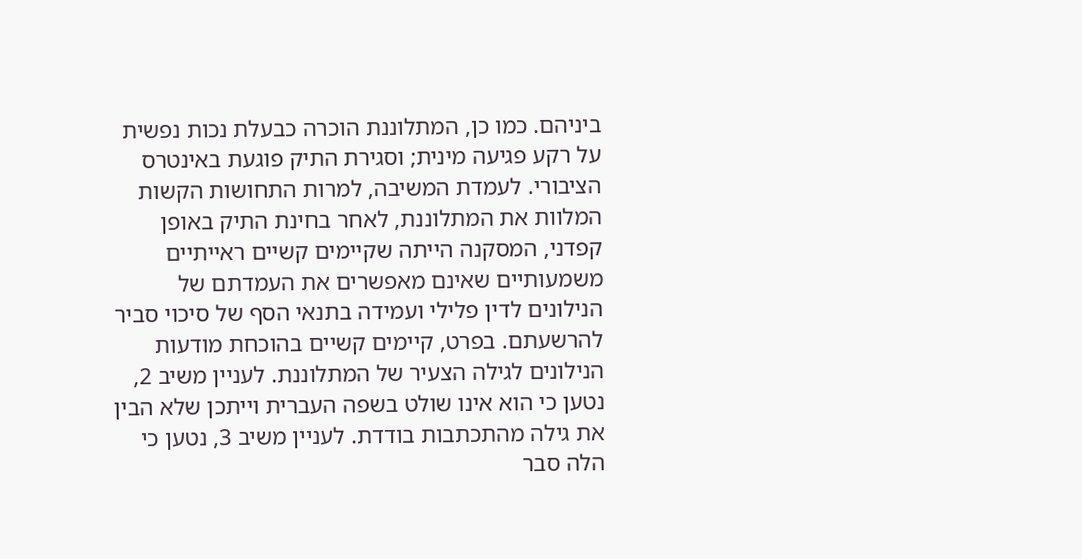ביניהם. כמו כן, המתלוננת הוכרה כבעלת נכות נפשית על רקע פגיעה מינית; וסגירת התיק פוגעת באינטרס הציבורי. לעמדת המשיבה, למרות התחושות הקשות המלוות את המתלוננת, לאחר בחינת התיק באופן קפדני, המסקנה הייתה שקיימים קשיים ראייתיים משמעותיים שאינם מאפשרים את העמדתם של הנילונים לדין פלילי ועמידה בתנאי הסף של סיכוי סביר להרשעתם. בפרט, קיימים קשיים בהוכחת מודעות הנילונים לגילה הצעיר של המתלוננת. לעניין משיב 2, נטען כי הוא אינו שולט בשפה העברית וייתכן שלא הבין את גילה מהתכתבות בודדת. לעניין משיב 3, נטען כי הלה סבר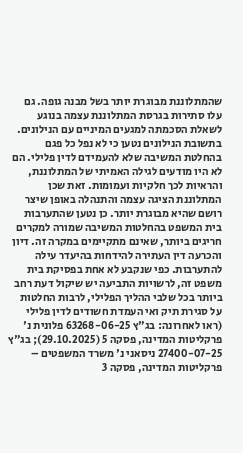שהמתלוננת מבוגרת יותר בשל מבנה גופה. גם עלו סתירות בגרסת המתלוננת עצמה בנוגע לשאלת הסכמתה למגעים המיניים עם הנילונים. בתשובת הנילונים נטען כי לא נפל כל פגם בהחלטת המשיבה שלא להעמידם לדין פלילי. הם לא היו מודעים לגילה האמיתי של המתלוננת, והראיות לכך חלקיות ועמומות. זאת שכן המתלוננת הציגה עצמה והתנהלה באופן שיצר רושם שהיא מבוגרת יותר. כן נטען שהתערבות בית המשפט בהחלטות המשיבה שמורה למקרים חריגים ביותר, שאינם מתקיימים במקרה זה. דיון והכרעה דין העתירה להידחות בהיעדר עילה להתערבות. כפי שנקבע לא אחת בפסיקת בית משפט זה, לרשויות התביעה יש שיקול דעת רחב ביותר בכל שלבי ההליך הפלילי, לרבות החלטות על סגירת תיק ואי העמדת חשודים לדין פלילי (ראו לאחרונה: בג"ץ 63268-06-25 פלונית נ' פרקליטות המדינה, פסקה 5 (29.10.2025); בג"ץ 27400-07-25 ניסאני נ' משרד המשפטים – פרקליטות המדינה, פסקה 3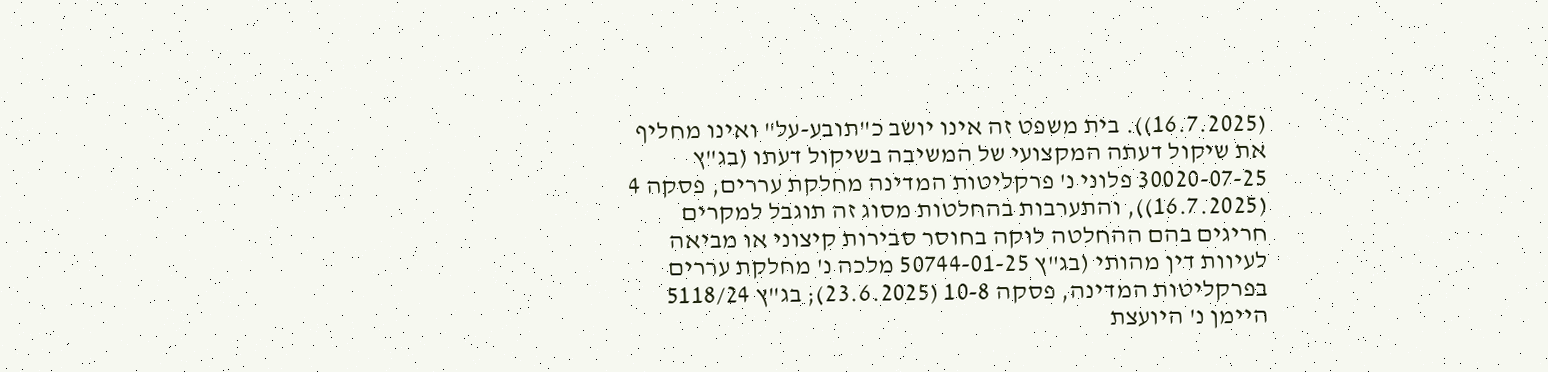(16.7.2025)). בית משפט זה אינו יושב כ"תובע-על" ואינו מחליף את שיקול דעתה המקצועי של המשיבה בשיקול דעתו (בג"ץ 30020-07-25 פלוני נ' פרקליטות המדינה מחלקת עררים, פסקה 4 (16.7.2025)), והתערבות בהחלטות מסוג זה תוגבל למקרים חריגים בהם ההחלטה לוקה בחוסר סבירות קיצוני או מביאה לעיוות דין מהותי (בג"ץ 50744-01-25 מלכה נ' מחלקת עררים בפרקליטות המדינה, פסקה 10-8 (23.6.2025); בג"ץ 5118/24 היימן נ' היועצת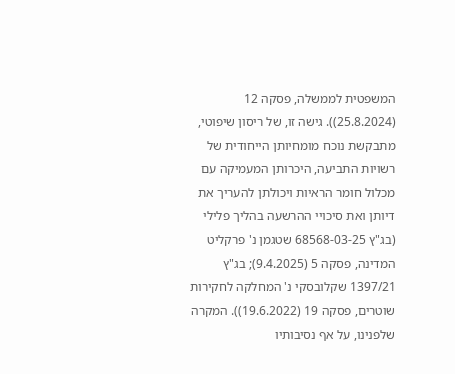המשפטית לממשלה, פסקה 12 (25.8.2024)). גישה זו, של ריסון שיפוטי, מתבקשת נוכח מומחיותן הייחודית של רשויות התביעה, היכרותן המעמיקה עם מכלול חומר הראיות ויכולתן להעריך את דיותן ואת סיכויי ההרשעה בהליך פלילי (בג"ץ 68568-03-25 שטגמן נ' פרקליט המדינה, פסקה 5 (9.4.2025); בג"ץ 1397/21 שקלובסקי נ' המחלקה לחקירות שוטרים, פסקה 19 (19.6.2022)). המקרה שלפנינו, על אף נסיבותיו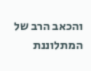והכאב הרב של המתלוננת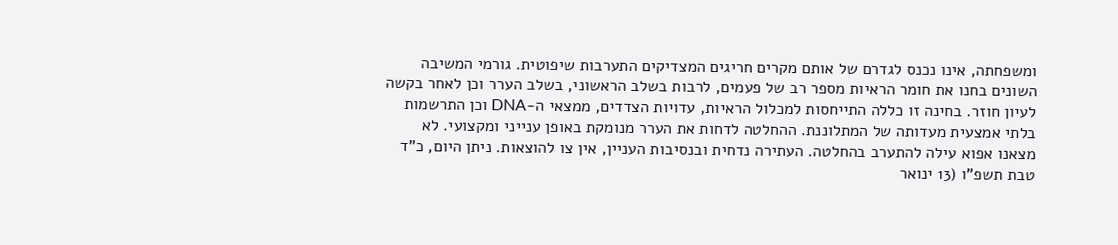ומשפחתה, אינו נכנס לגדרם של אותם מקרים חריגים המצדיקים התערבות שיפוטית. גורמי המשיבה השונים בחנו את חומר הראיות מספר רב של פעמים, לרבות בשלב הראשוני, בשלב הערר וכן לאחר בקשה לעיון חוזר. בחינה זו כללה התייחסות למכלול הראיות, עדויות הצדדים, ממצאי ה-DNA וכן התרשמות בלתי אמצעית מעדותה של המתלוננת. ההחלטה לדחות את הערר מנומקת באופן ענייני ומקצועי. לא מצאנו אפוא עילה להתערב בהחלטה. העתירה נדחית ובנסיבות העניין, אין צו להוצאות. ניתן היום, כ"ד טבת תשפ"ו (13 ינואר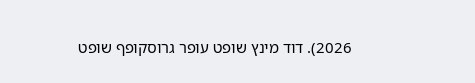2026). דוד מינץ שופט עופר גרוסקופף שופט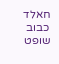חאלד כבוב שופט